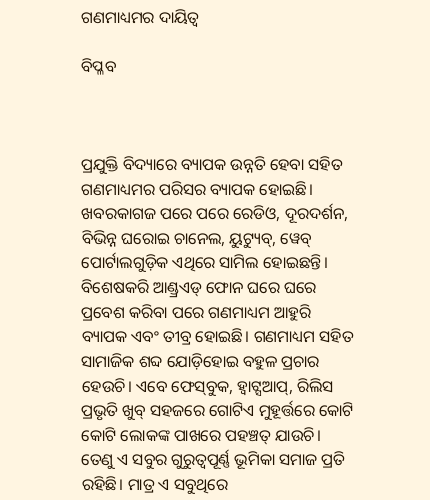ଗଣମାଧ୍ୟମର ଦାୟିତ୍ୱ

ବିପ୍ଳବ



ପ୍ରଯୁକ୍ତି ବିଦ୍ୟାରେ ବ୍ୟାପକ ଉନ୍ନତି ହେବା ସହିତ ଗଣମାଧ୍ୟମର ପରିସର ବ୍ୟାପକ ହୋଇଛି। ଖବରକାଗଜ ପରେ ପରେ ରେଡିଓ, ଦୂରଦର୍ଶନ, ବିଭିନ୍ନ ଘରୋଇ ଚାନେଲ, ୟୁଟ୍ୟୁବ୍‌, ୱେବ୍‌ ପୋର୍ଟାଲଗୁଡ଼ିକ ଏଥିରେ ସାମିଲ ହୋଇଛନ୍ତି। ବିଶେଷକରି ଆଣ୍ଡ୍ରଏଡ୍‌ ଫୋନ ଘରେ ଘରେ ପ୍ରବେଶ କରିବା ପରେ ଗଣମାଧ୍ୟମ ଆହୁରି ବ୍ୟାପକ ଏବଂ ତୀବ୍ର ହୋଇଛି। ଗଣମାଧ୍ୟମ ସହିତ ସାମାଜିକ ଶବ୍ଦ ଯୋଡ଼ିହୋଇ ବହୁଳ ପ୍ରଚାର ହେଉଚି। ଏବେ ଫେସ୍‌ବୁକ, ହ୍ବାଟ୍ସଆପ୍‌, ରିଲିସ ପ୍ରଭୃତି ଖୁବ୍‌ ସହଜରେ ଗୋଟିଏ ମୁହୂର୍ତ୍ତରେ କୋଟି କୋଟି ଲୋକଙ୍କ ପାଖରେ ପହଞ୍ଚତ୍ ଯାଉଚି। ତେଣୁ ଏ ସବୁର ଗୁରୁତ୍ୱପୂର୍ଣ୍ଣ ଭୂମିକା ସମାଜ ପ୍ରତି ରହିଛି। ମାତ୍ର ଏ ସବୁଥିରେ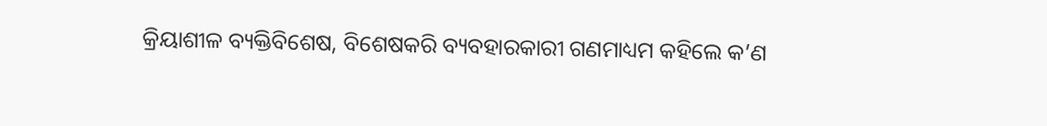କ୍ରିୟାଶୀଳ ବ୍ୟକ୍ତିବିଶେଷ, ବିଶେଷକରି ବ୍ୟବହାରକାରୀ ଗଣମାଧ୍ୟମ କହିଲେ କ’ଣ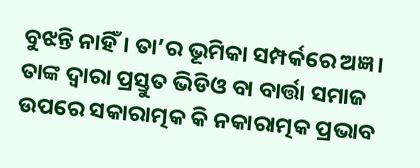ବୁଝନ୍ତି ନାହିଁ। ତା’ର ଭୂମିକା ସମ୍ପର୍କରେ ଅଜ୍ଞ। ତାଙ୍କ ଦ୍ବାରା ପ୍ରସ୍ତୁତ ଭିଡିଓ ବା ବାର୍ତ୍ତା ସମାଜ ଉପରେ ସକାରାତ୍ମକ କି ନକାରାତ୍ମକ ପ୍ରଭାବ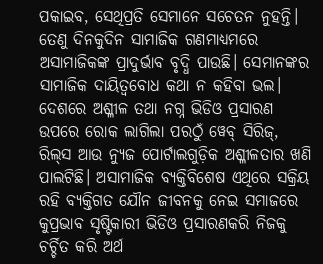ପକାଇବ, ସେଥିପ୍ରତି ସେମାନେ ସଚେତନ ନୁହନ୍ତି। ତେଣୁ ଦିନକୁଦିନ ସାମାଜିକ ଗଣମାଧ୍ୟମରେ ଅସାମାଜିକଙ୍କ ପ୍ରାଦୁର୍ଭାବ ବୃଦ୍ଧି ପାଉଛି। ସେମାନଙ୍କର ସାମାଜିକ ଦାୟିତ୍ୱବୋଧ କଥା ନ କହିବା ଭଲ।
ଦେଶରେ ଅଶ୍ଳୀଳ ତଥା ନଗ୍ନ ଭିଡିଓ ପ୍ରସାରଣ ଉପରେ ରୋକ ଲାଗିଲା ପରଠୁଁ ୱେବ୍‌ ସିରିଜ୍‌, ରିଲ୍‌ସ ଆଉ ନ୍ୟୁଜ ପୋର୍ଟାଲଗୁଡ଼ିକ ଅଶ୍ଳୀଳତାର ଖଣି ପାଲଟିଛି। ଅସାମାଜିକ ବ୍ୟକ୍ତିବିଶେଷ ଏଥିରେ ସକ୍ରିୟ ରହି ବ୍ୟକ୍ତିଗତ ଯୌନ ଜୀବନକୁ ନେଇ ସମାଜରେ କୁପ୍ରଭାବ ସୃଷ୍ଟିକାରୀ ଭିଡିଓ ପ୍ରସାରଣକରି ନିଜକୁ ଚର୍ଚ୍ଚିତ କରି ଅର୍ଥ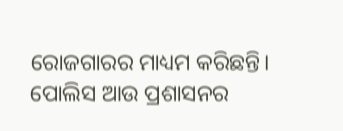ରୋଜଗାରର ମାଧ୍ୟମ କରିଛନ୍ତି। ପୋଲିସ ଆଉ ପ୍ରଶାସନର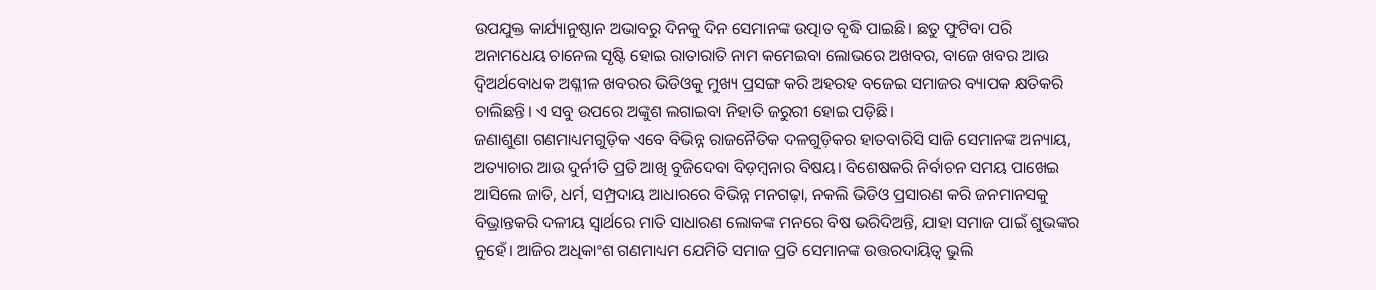ଉପଯୁକ୍ତ କାର୍ଯ୍ୟାନୁଷ୍ଠାନ ଅଭାବରୁ ଦିନକୁ ଦିନ ସେମାନଙ୍କ ଉତ୍ପାତ ବୃଦ୍ଧି ପାଇଛି। ଛତୁ ଫୁଟିବା ପରି ଅନାମଧେୟ ଚାନେଲ ସୃଷ୍ଟି ହୋଇ ରାତାରାତି ନାମ କମେଇବା ଲୋଭରେ ଅଖବର, ବାଜେ ଖବର ଆଉ ଦ୍ୱିଅର୍ଥବୋଧକ ଅଶ୍ଳୀଳ ଖବରର ଭିଡିଓକୁ ମୁଖ୍ୟ ପ୍ରସଙ୍ଗ କରି ଅହରହ ବଜେଇ ସମାଜର ବ୍ୟାପକ କ୍ଷତିକରି ଚାଲିଛନ୍ତି। ଏ ସବୁ ଉପରେ ଅଙ୍କୁଶ ଲଗାଇବା ନିହାତି ଜରୁରୀ ହୋଇ ପଡ଼ିଛି।
ଜଣାଶୁଣା ଗଣମାଧ୍ୟମଗୁଡ଼ିକ ଏବେ ବିଭିନ୍ନ ରାଜନୈତିକ ଦଳଗୁଡ଼ିକର ହାତବାରିସି ସାଜି ସେମାନଙ୍କ ଅନ୍ୟାୟ, ଅତ୍ୟାଚାର ଆଉ ଦୁର୍ନୀତି ପ୍ରତି ଆଖି ବୁଜିଦେବା ବିଡ଼ମ୍ବନାର ବିଷୟ। ବିଶେଷକରି ନିର୍ବାଚନ ସମୟ ପାଖେଇ ଆସିଲେ ଜାତି, ଧର୍ମ, ସମ୍ପ୍ରଦାୟ ଆଧାରରେ ବିଭିନ୍ନ ମନଗଢ଼ା, ନକଲି ଭିଡିଓ ପ୍ରସାରଣ କରି ଜନମାନସକୁ ବିଭ୍ରାନ୍ତକରି ଦଳୀୟ ସ୍ବାର୍ଥରେ ମାତି ସାଧାରଣ ଲୋକଙ୍କ ମନରେ ବିଷ ଭରିଦିଅନ୍ତି, ଯାହା ସମାଜ ପାଇଁ ଶୁଭଙ୍କର ନୁହେଁ। ଆଜିର ଅଧିକାଂଶ ଗଣମାଧ୍ୟମ ଯେମିତି ସମାଜ ପ୍ରତି ସେମାନଙ୍କ ଉତ୍ତରଦାୟିତ୍ୱ ଭୁଲି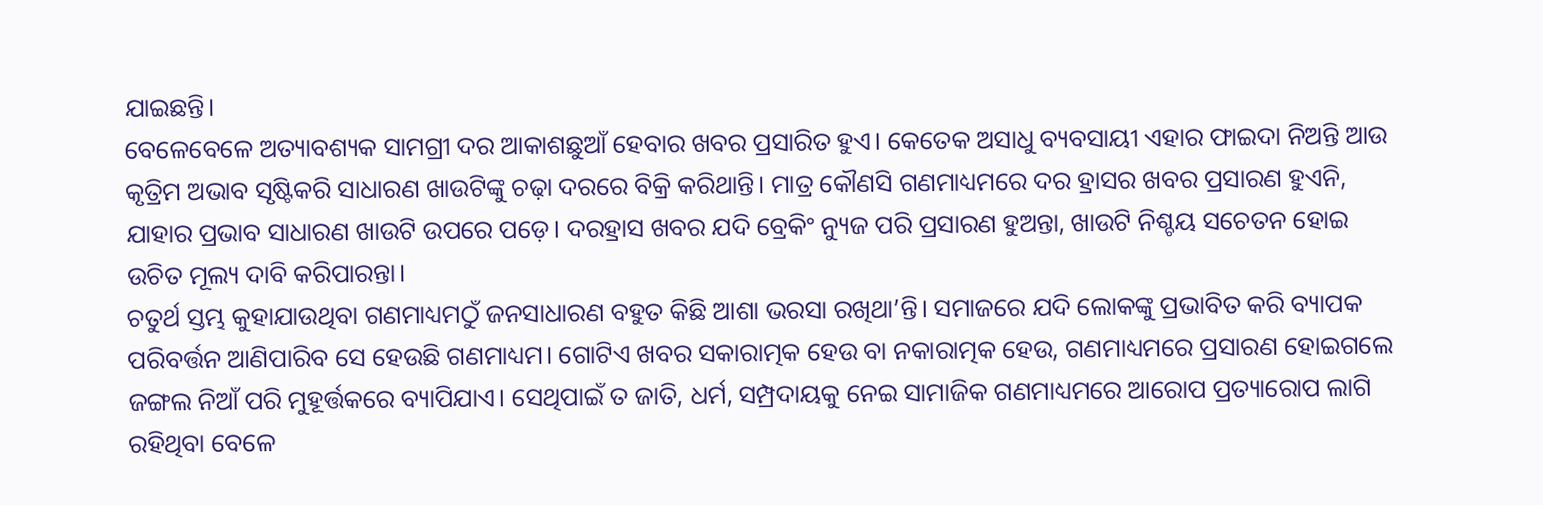ଯାଇଛନ୍ତି।
ବେଳେବେଳେ ଅତ୍ୟାବଶ୍ୟକ ସାମଗ୍ରୀ ଦର ଆକାଶଛୁଆଁ ହେବାର ଖବର ପ୍ରସାରିତ ହୁଏ। କେତେକ ଅସାଧୁ ବ୍ୟବସାୟୀ ଏହାର ଫାଇଦା ନିଅନ୍ତି ଆଉ କୃତ୍ରିମ ଅଭାବ ସୃଷ୍ଟିକରି ସାଧାରଣ ଖାଉଟିଙ୍କୁ ଚଢ଼ା ଦରରେ ବିକ୍ରି କରିଥାନ୍ତି। ମାତ୍ର କୌଣସି ଗଣମାଧ୍ୟମରେ ଦର ହ୍ରାସର ଖବର ପ୍ରସାରଣ ହୁଏନି, ଯାହାର ପ୍ରଭାବ ସାଧାରଣ ଖାଉଟି ଉପରେ ପଡ଼େ। ଦରହ୍ରାସ ଖବର ଯଦି ବ୍ରେକିଂ ନ୍ୟୁଜ ପରି ପ୍ରସାରଣ ହୁଅନ୍ତା, ଖାଉଟି ନିଶ୍ଚୟ ସଚେତନ ହୋଇ ଉଚିତ ମୂଲ୍ୟ ଦାବି କରିପାରନ୍ତା।
ଚତୁର୍ଥ ସ୍ତମ୍ଭ କୁହାଯାଉଥିବା ଗଣମାଧ୍ୟମଠୁଁ ଜନସାଧାରଣ ବହୁତ କିଛି ଆଶା ଭରସା ରଖିଥା’ନ୍ତି। ସମାଜରେ ଯଦି ଲୋକଙ୍କୁ ପ୍ରଭାବିତ କରି ବ୍ୟାପକ ପରିବର୍ତ୍ତନ ଆଣିପାରିବ ସେ ହେଉଛି ଗଣମାଧ୍ୟମ। ଗୋଟିଏ ଖବର ସକାରାତ୍ମକ ହେଉ ବା ନକାରାତ୍ମକ ହେଉ, ଗଣମାଧ୍ୟମରେ ପ୍ରସାରଣ ହୋଇଗଲେ ଜଙ୍ଗଲ ନିଆଁ ପରି ମୁହୂର୍ତ୍ତକରେ ବ୍ୟାପିଯାଏ। ସେଥିପାଇଁ ତ ଜାତି, ଧର୍ମ, ସମ୍ପ୍ରଦାୟକୁ ନେଇ ସାମାଜିକ ଗଣମାଧ୍ୟମରେ ଆରୋପ ପ୍ରତ୍ୟାରୋପ ଲାଗି ରହିଥିବା ବେଳେ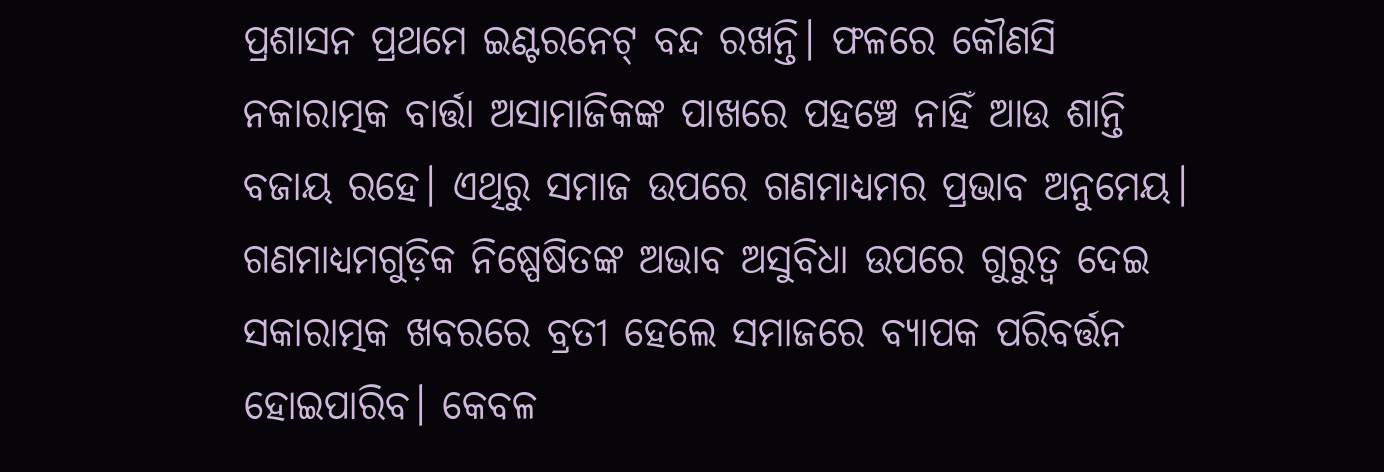ପ୍ରଶାସନ ପ୍ରଥମେ ଇଣ୍ଟରନେଟ୍‌ ବନ୍ଦ ରଖନ୍ତି। ଫଳରେ କୌଣସି ନକାରାତ୍ମକ ବାର୍ତ୍ତା ଅସାମାଜିକଙ୍କ ପାଖରେ ପହଞ୍ଚେ ନାହିଁ ଆଉ ଶାନ୍ତି ବଜାୟ ରହେ। ଏଥିରୁ ସମାଜ ଉପରେ ଗଣମାଧ୍ୟମର ପ୍ରଭାବ ଅନୁମେୟ। ଗଣମାଧ୍ୟମଗୁଡ଼ିକ ନିଷ୍ପେଷିତଙ୍କ ଅଭାବ ଅସୁବିଧା ଉପରେ ଗୁରୁତ୍ୱ ଦେଇ ସକାରାତ୍ମକ ଖବରରେ ବ୍ରତୀ ହେଲେ ସମାଜରେ ବ୍ୟାପକ ପରିବର୍ତ୍ତନ ହୋଇପାରିବ। କେବଳ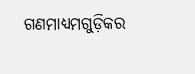ଗଣମାଧ୍ୟମଗୁଡ଼ିକର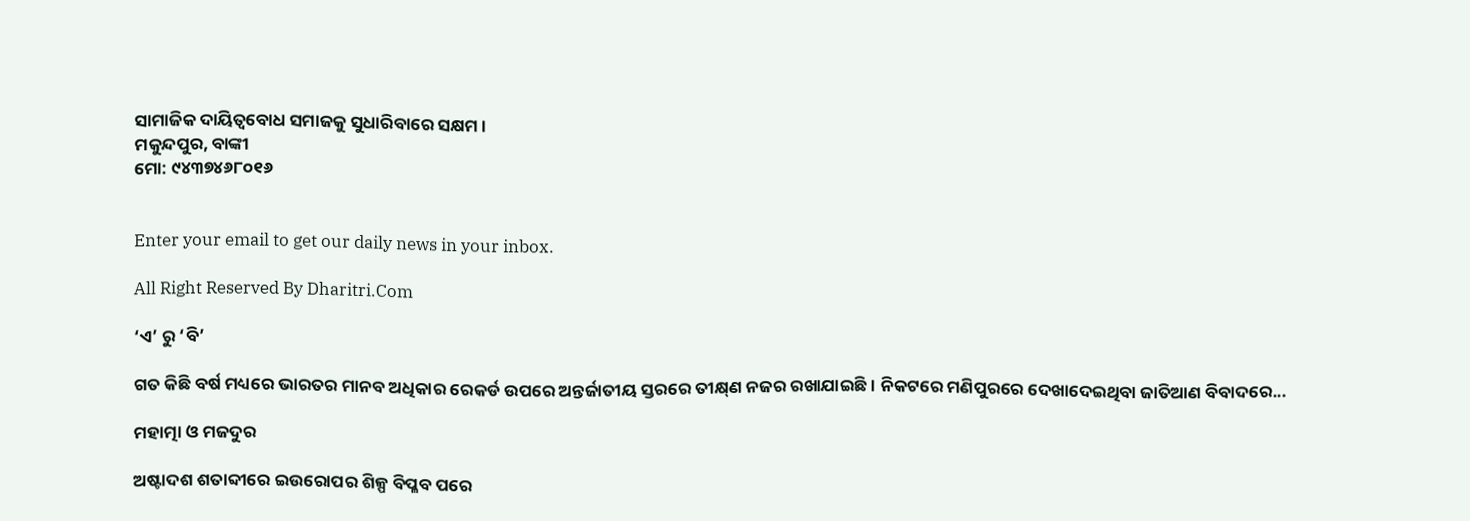ସାମାଜିକ ଦାୟିତ୍ୱବୋଧ ସମାଜକୁ ସୁଧାରିବାରେ ସକ୍ଷମ।
ମକୁନ୍ଦପୁର, ବାଙ୍କୀ
ମୋ: ୯୪୩୭୪୬୮୦୧୬


Enter your email to get our daily news in your inbox.

All Right Reserved By Dharitri.Com

‘ଏ’ ରୁ ‘ବି’

ଗତ କିଛି ବର୍ଷ ମଧ୍ୟରେ ଭାରତର ମାନବ ଅଧିକାର ରେକର୍ଡ ଉପରେ ଅନ୍ତର୍ଜାତୀୟ ସ୍ତରରେ ତୀକ୍ଷ୍‌ଣ ନଜର ରଖାଯାଇଛି। ନିକଟରେ ମଣିପୁରରେ ଦେଖାଦେଇଥିବା ଜାତିଆଣ ବିବାଦରେ...

ମହାତ୍ମା ଓ ମଜଦୁର

ଅଷ୍ଟାଦଶ ଶତାବ୍ଦୀରେ ଇଉରୋପର ଶିଳ୍ପ ବିପ୍ଳବ ପରେ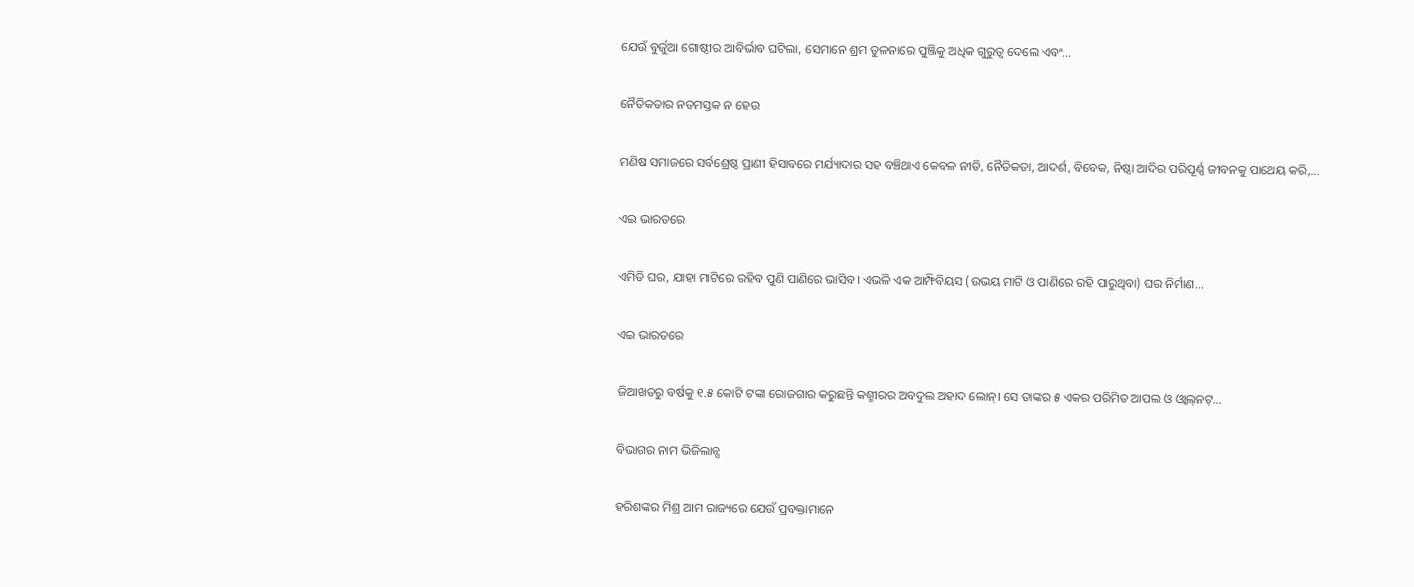ଯେଉଁ ବୁର୍ଜୁଆ ଗୋଷ୍ଠୀର ଆବିର୍ଭାବ ଘଟିଲା, ସେମାନେ ଶ୍ରମ ତୁଳନାରେ ପୁଞ୍ଜିକୁ ଅଧିକ ଗୁରୁତ୍ୱ ଦେଲେ ଏବଂ...

ନୈତିକତାର ନତମସ୍ତକ ନ ହେଉ

ମଣିଷ ସମାଜରେ ସର୍ବଶ୍ରେଷ୍ଠ ପ୍ରାଣୀ ହିସାବରେ ମର୍ଯ୍ୟାଦାର ସହ ବଞ୍ଚିଥାଏ କେବଳ ନୀତି, ନୈତିକତା, ଆଦର୍ଶ, ବିବେକ, ନିଷ୍ଠା ଆଦିର ପରିପୂର୍ଣ୍ଣ ଜୀବନକୁ ପାଥେୟ କରି,...

ଏଇ ଭାରତରେ

ଏମିତି ଘର, ଯାହା ମାଟିରେ ରହିବ ପୁଣି ପାଣିରେ ଭାସିବ। ଏଭଳି ଏକ ଆମ୍ଫିବିୟସ (ଉଭୟ ମାଟି ଓ ପାଣିରେ ରହି ପାରୁଥିବା) ଘର ନିର୍ମାଣ...

ଏଇ ଭାରତରେ

ଜିଆଖତରୁ ବର୍ଷକୁ ୧.୫ କୋଟି ଟଙ୍କା ରୋଜଗାର କରୁଛନ୍ତି କଶ୍ମୀରର ଅବଦୁଲ ଅହାଦ ଲୋନ୍‌। ସେ ତାଙ୍କର ୫ ଏକର ପରିମିତ ଆପଲ ଓ ଓ୍ବାଲ୍‌ନଟ୍‌...

ବିଭାଗର ନାମ ଭିଜିଲାନ୍ସ

ହରିଶଙ୍କର ମିଶ୍ର ଆମ ରାଜ୍ୟରେ ଯେଉଁ ପ୍ରବକ୍ତାମାନେ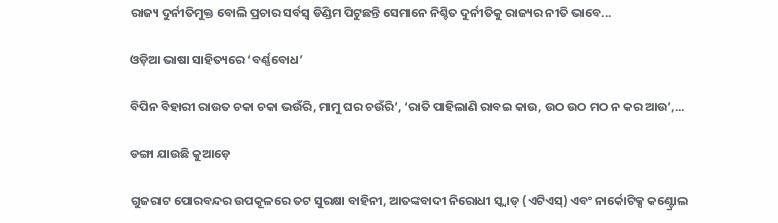ରାଜ୍ୟ ଦୁର୍ନୀତିମୁକ୍ତ ବୋଲି ପ୍ରଚାର ସର୍ବସ୍ବ ଡିଣ୍ଡିମ ପିଟୁଛନ୍ତି ସେମାନେ ନିଶ୍ଚିତ ଦୁର୍ନୀତିକୁ ରାଜ୍ୟର ନୀତି ଭାବେ...

ଓଡ଼ିଆ ଭାଷା ସାହିତ୍ୟରେ ‘ବର୍ଣ୍ଣବୋଧ’

ବିପିନ ବିହାରୀ ରାଉତ ଚକା ଚକା ଭଉଁରି, ମାମୁ ଘର ଚଉଁରି’, ‘ରାତି ପାହିଲାଣି ରାବଇ କାଉ, ଉଠ ଉଠ ମଠ ନ କର ଆଉ’,...

ଡଙ୍ଗା ଯାଉଛି କୁଆଡ଼େ

ଗୁଜରାଟ ପୋରବନ୍ଦର ଉପକୂଳରେ ତଟ ସୁରକ୍ଷା ବାହିନୀ, ଆତଙ୍କବାଦୀ ନିରୋଧୀ ସ୍କ୍ବାଡ୍‌ (ଏଟିଏସ୍‌) ଏବଂ ନାର୍କୋଟିକ୍ସ କଣ୍ଟ୍ରୋଲ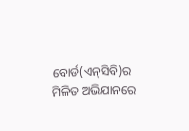ବୋର୍ଡ(ଏନ୍‌ସିବି)ର ମିଳିତ ଅଭିଯାନରେ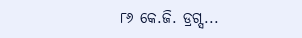୮୬ କେ.ଜି. ଡ୍ରଗ୍ସ...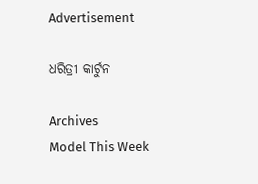Advertisement

ଧରିତ୍ରୀ କାର୍ଟୁନ

Archives
Model This Week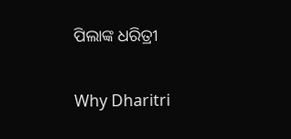ପିଲାଙ୍କ ଧରିତ୍ରୀ

Why Dharitri